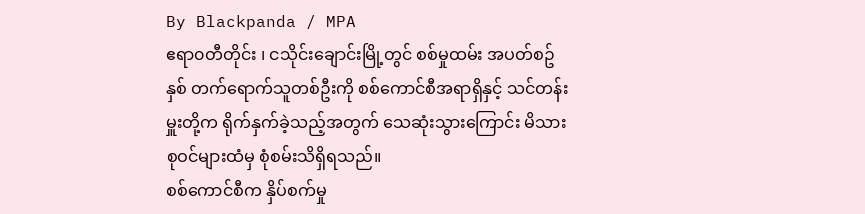By Blackpanda / MPA
ဧရာ၀တီတိုင်း ၊ ငသိုင်းချောင်းမြို့တွင် စစ်မှုထမ်း အပတ်စဥ် နှစ် တက်ရောက်သူတစ်ဦးကို စစ်ကောင်စီအရာရှိနှင့် သင်တန်းမှူးတို့က ရိုက်နှက်ခဲ့သည့်အတွက် သေဆုံးသွားကြောင်း မိသားစုဝင်များထံမှ စုံစမ်းသိရှိရသည်။
စစ်ကောင်စီက နှိပ်စက်မှု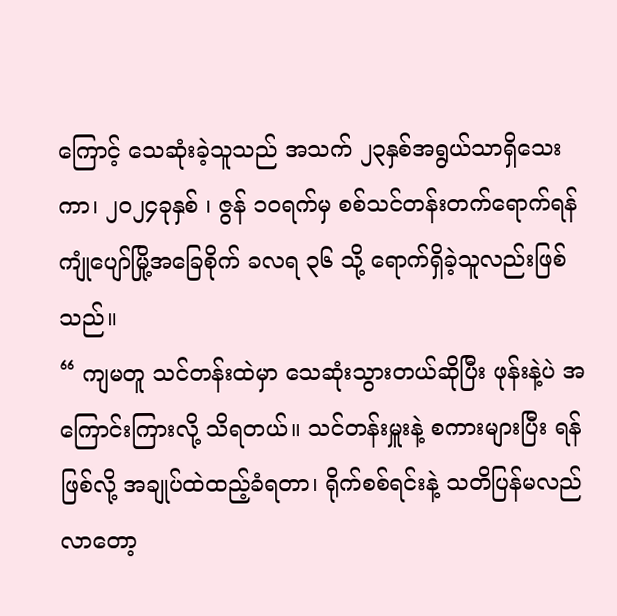ကြောင့် သေဆုံးခဲ့သူသည် အသက် ၂၃နှစ်အရွယ်သာရှိသေးကာ၊ ၂၀၂၄ခုနှစ် ၊ ဇွန် ၁၀ရက်မှ စစ်သင်တန်းတက်ရောက်ရန် ကျုံပျော်မြို့အခြေစိုက် ခလရ ၃၆ သို့ ရောက်ရှိခဲ့သူလည်းဖြစ်သည်။
“ ကျမတူ သင်တန်းထဲမှာ သေဆုံးသွားတယ်ဆိုပြီး ဖုန်းနဲ့ပဲ အကြောင်းကြားလို့ သိရတယ်။ သင်တန်းမှူးနဲ့ စကားများပြီး ရန်ဖြစ်လို့ အချုပ်ထဲထည့်ခံရတာ၊ ရိုက်စစ်ရင်းနဲ့ သတိပြန်မလည်လာတော့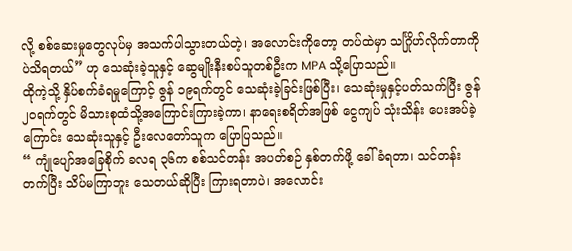လို့ စစ်ဆေးမှုတွေလုပ်မှ အသက်ပါသွားတယ်တဲ့၊ အလောင်းကိုတော့ တပ်ထဲမှာ သင်္ဂြိုဟ်လိုက်တာကိုပဲသိရတယ်” ဟု သေဆုံးခဲ့သူနှင့် ဆွေမျိုးနီးစပ်သူတစ်ဦးက MPA သို့ပြောသည်။
ထိုကဲ့သို့ နှိပ်စက်ခံရမှုကြောင့် ဇွန် ၁၉ရက်တွင် သေဆုံးခဲ့ခြင်းဖြစ်ပြီး၊ သေဆုံးမှုနှင့်ပတ်သက်ပြီး ဇွန် ၂၀ရက်တွင် မိသားစုထံသို့အကြောင်းကြားခဲ့ကာ၊ နာရေးစရိတ်အဖြစ် ငွေကျပ် သုံးသိန်း ပေးအပ်ခဲ့ကြောင်း သေဆုံးသူနှင့် ဦးလေတော်သူက ပြောပြသည်။
“ ကျုံပျော်အခြေစိုက် ခလရ ၃၆က စစ်သင်တန်း အပတ်စဉ် နှစ်တက်ဖို့ ခေါ်ခံရတာ၊ သင်တန်းတက်ပြီး သိပ်မကြာဘူး သေတယ်ဆိုပြီး ကြားရတာပဲ၊ အလောင်း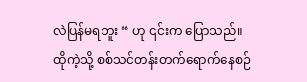လဲပြန်မရဘူး “ ဟု ၎င်းက ပြောသည်။
ထိုကဲ့သို့ စစ်သင်တန်းတက်ရောက်နေစဉ်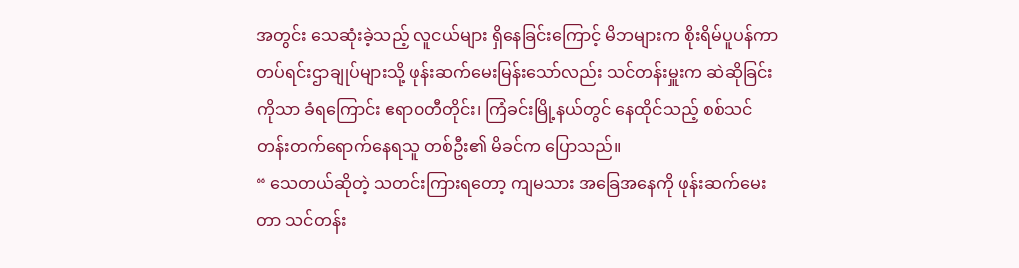အတွင်း သေဆုံးခဲ့သည့် လူငယ်များ ရှိနေခြင်းကြောင့် မိဘများက စိုးရိမ်ပူပန်ကာ တပ်ရင်းဌာချုပ်များသို့ ဖုန်းဆက်မေးမြန်းသော်လည်း သင်တန်းမှူးက ဆဲဆိုခြင်းကိုသာ ခံရကြောင်း ဧရာ၀တီတိုင်း၊ ကြံခင်းမြို့နယ်တွင် နေထိုင်သည့် စစ်သင်တန်းတက်ရောက်နေရသူ တစ်ဦး၏ မိခင်က ပြောသည်။
“ သေတယ်ဆိုတဲ့ သတင်းကြားရတော့ ကျမသား အခြေအနေကို ဖုန်းဆက်မေးတာ သင်တန်း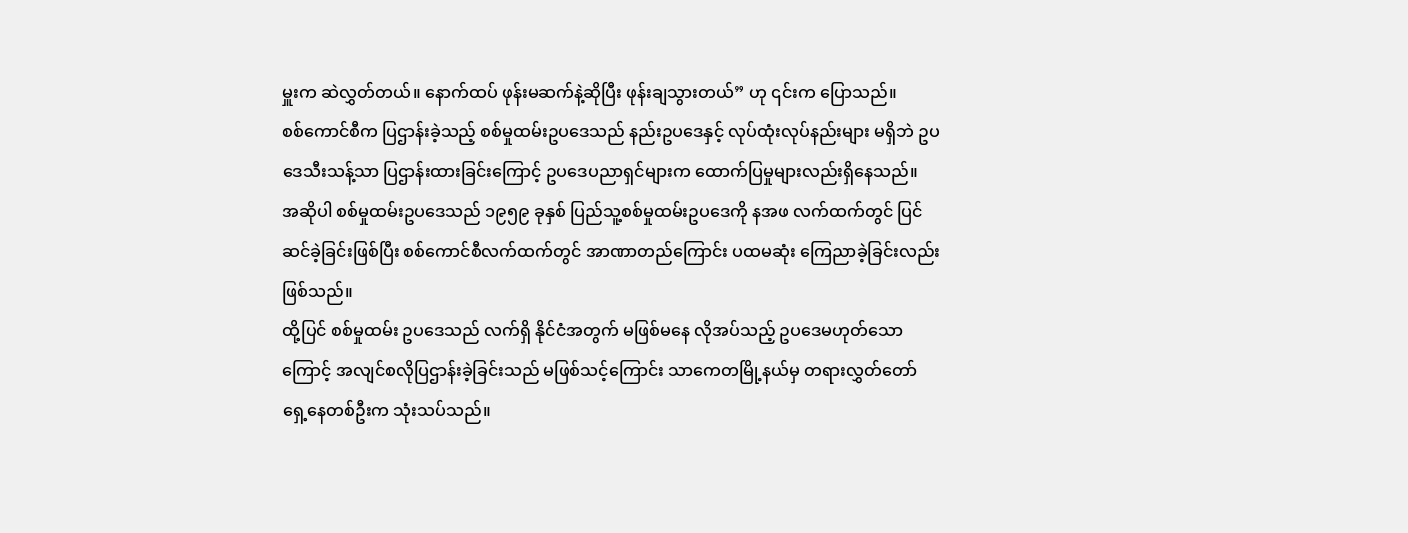မှူးက ဆဲလွှတ်တယ်။ နောက်ထပ် ဖုန်းမဆက်နဲ့ဆိုပြီး ဖုန်းချသွားတယ်” ဟု ၎င်းက ပြောသည်။
စစ်ကောင်စီက ပြဌာန်းခဲ့သည့် စစ်မှုထမ်းဥပဒေသည် နည်းဥပဒေနှင့် လုပ်ထုံးလုပ်နည်းများ မရှိဘဲ ဥပဒေသီးသန့်သာ ပြဌာန်းထားခြင်းကြောင့် ဥပဒေပညာရှင်များက ထောက်ပြမှုများလည်းရှိနေသည်။
အဆိုပါ စစ်မှုထမ်းဥပဒေသည် ၁၉၅၉ ခုနှစ် ပြည်သူ့စစ်မှုထမ်းဥပဒေကို နအဖ လက်ထက်တွင် ပြင်ဆင်ခဲ့ခြင်းဖြစ်ပြီး စစ်ကောင်စီလက်ထက်တွင် အာဏာတည်ကြောင်း ပထမဆုံး ကြေညာခဲ့ခြင်းလည်းဖြစ်သည်။
ထို့ပြင် စစ်မှုထမ်း ဥပဒေသည် လက်ရှိ နိုင်ငံအတွက် မဖြစ်မနေ လိုအပ်သည့် ဥပဒေမဟုတ်သောကြောင့် အလျင်စလိုပြဌာန်းခဲ့ခြင်းသည် မဖြစ်သင့်ကြောင်း သာကေတမြို့နယ်မှ တရားလွှတ်တော် ရှေ့နေတစ်ဦးက သုံးသပ်သည်။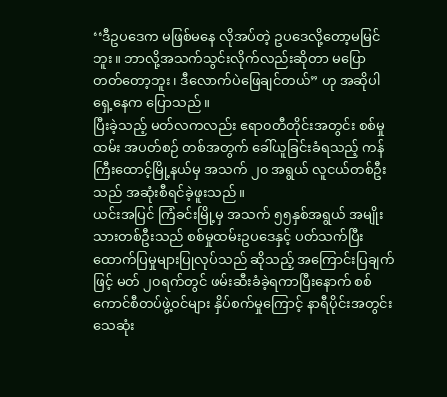‘‘ဒီဥပဒေက မဖြစ်မနေ လိုအပ်တဲ့ ဥပဒေလို့တော့မမြင်ဘူး။ ဘာလို့အသက်သွင်းလိုက်လည်းဆိုတာ မပြောတတ်တော့ဘူး၊ ဒီလောက်ပဲဖြေချင်တယ်” ဟု အဆိုပါ ရှေ့နေက ပြောသည်။
ပြီးခဲ့သည့် မတ်လကလည်း ဧရာ၀တီတိုင်းအတွင်း စစ်မှုထမ်း အပတ်စဉ် တစ်အတွက် ခေါ်ယူခြင်းခံရသည့် ကန်ကြီးထောင့်မြို့နယ်မှ အသက် ၂၀ အရွယ် လူငယ်တစ်ဦးသည် အဆုံးစီရင်ခဲ့ဖူးသည်။
ယင်းအပြင် ကြံခင်းမြို့မှ အသက် ၅၅နှစ်အရွယ် အမျိုးသားတစ်ဦးသည် စစ်မှုထမ်းဥပဒေနှင့် ပတ်သက်ပြီး ထောက်ပြမှုများပြုလုပ်သည် ဆိုသည့် အကြောင်းပြချက်ဖြင့် မတ် ၂၀ရက်တွင် ဖမ်းဆီးခံခဲ့ရကာပြီးနောက် စစ်ကောင်စီတပ်ဖွဲ့ဝင်များ နှိပ်စက်မှုကြောင့် နာရီပိုင်းအတွင်း သေဆုံး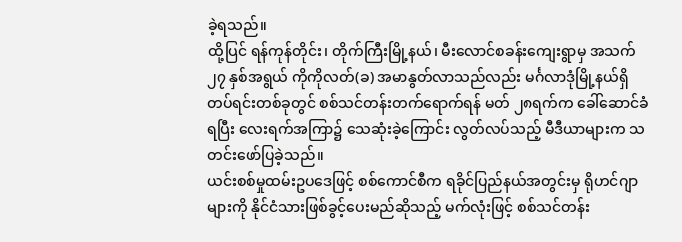ခဲ့ရသည်။
ထို့ပြင် ရန်ကုန်တိုင်း၊ တိုက်ကြီးမြို့နယ်၊ မီးလောင်စခန်းကျေးရွာမှ အသက် ၂၇ နှစ်အရွယ် ကိုကိုလတ်(ခ) အမာနွတ်လာသည်လည်း မင်္ဂလာဒုံမြို့နယ်ရှိ တပ်ရင်းတစ်ခုတွင် စစ်သင်တန်းတက်ရောက်ရန် မတ် ၂၈ရက်က ခေါ်ဆောင်ခံရပြီး လေးရက်အကြာ၌ သေဆုံးခဲ့ကြောင်း လွတ်လပ်သည့် မီဒီယာများက သတင်းဖော်ပြခဲ့သည်။
ယင်းစစ်မှုထမ်းဥပဒေဖြင့် စစ်ကောင်စီက ရခိုင်ပြည်နယ်အတွင်းမှ ရိုဟင်ဂျာများကို နိုင်ငံသားဖြစ်ခွင့်ပေးမည်ဆိုသည့် မက်လုံးဖြင့် စစ်သင်တန်း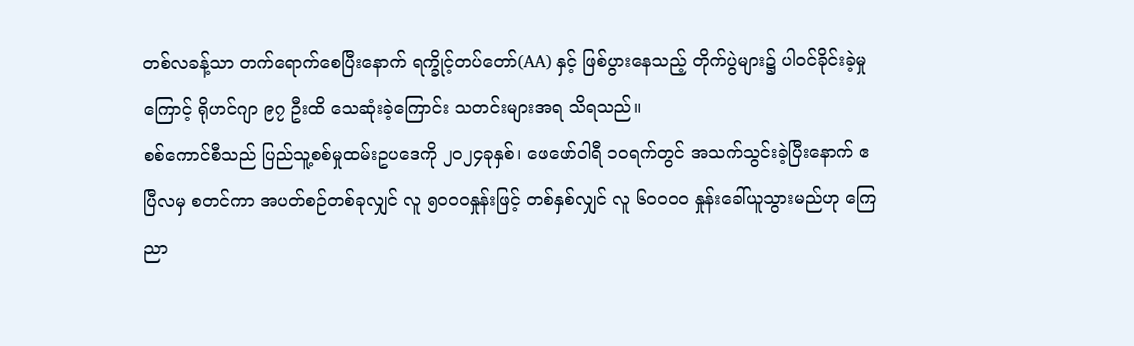တစ်လခန့်သာ တက်ရောက်စေပြီးနောက် ရက္ခိုင့်တပ်တော်(AA) နှင့် ဖြစ်ပွားနေသည့် တိုက်ပွဲများ၌ ပါဝင်ခိုင်းခဲ့မှုကြောင့် ရိုဟင်ဂျာ ၉၇ ဦးထိ သေဆုံးခဲ့ကြောင်း သတင်းများအရ သိရသည်။
စစ်ကောင်စီသည် ပြည်သူ့စစ်မှုထမ်းဥပဒေကို ၂၀၂၄ခုနှစ်၊ ဖေဖော်ဝါရီ ၁၀ရက်တွင် အသက်သွင်းခဲ့ပြီးနောက် ဧပြီလမှ စတင်ကာ အပတ်စဉ်တစ်ခုလျှင် လူ ၅၀၀၀နှုန်းဖြင့် တစ်နှစ်လျှင် လူ ၆၀၀၀၀ နှုန်းခေါ်ယူသွားမည်ဟု ကြေညာ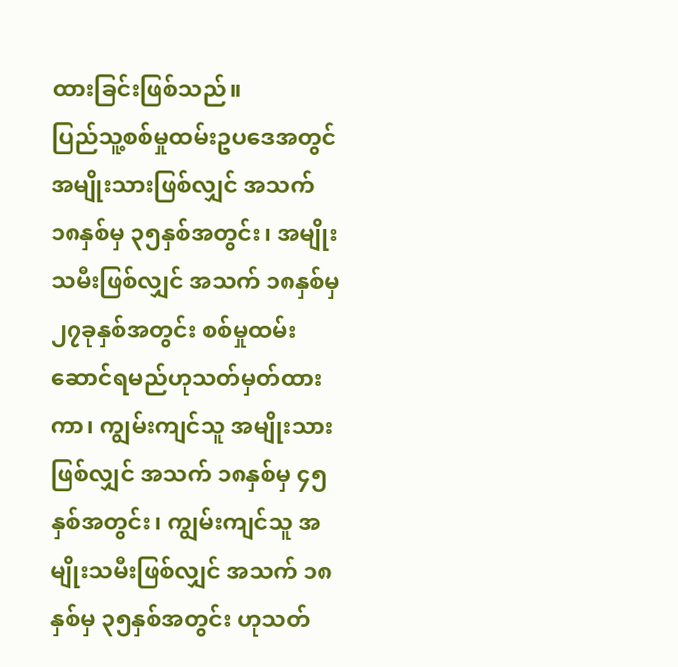ထားခြင်းဖြစ်သည်။
ပြည်သူ့စစ်မှုထမ်းဥပဒေအတွင် အမျိုးသားဖြစ်လျှင် အသက် ၁၈နှစ်မှ ၃၅နှစ်အတွင်း၊ အမျိုးသမီးဖြစ်လျှင် အသက် ၁၈နှစ်မှ ၂၇ခုနှစ်အတွင်း စစ်မှုထမ်းဆောင်ရမည်ဟုသတ်မှတ်ထားကာ၊ ကျွမ်းကျင်သူ အမျိုးသားဖြစ်လျှင် အသက် ၁၈နှစ်မှ ၄၅နှစ်အတွင်း၊ ကျွမ်းကျင်သူ အမျိုးသမီးဖြစ်လျှင် အသက် ၁၈နှစ်မှ ၃၅နှစ်အတွင်း ဟုသတ်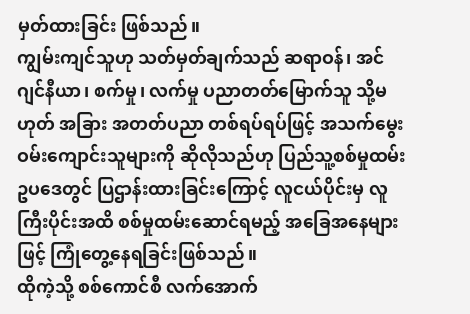မှတ်ထားခြင်း ဖြစ်သည်။
ကျွမ်းကျင်သူဟု သတ်မှတ်ချက်သည် ဆရာဝန်၊ အင်ဂျင်နီယာ၊ စက်မှု၊ လက်မှု ပညာတတ်မြောက်သူ သို့မဟုတ် အခြား အတတ်ပညာ တစ်ရပ်ရပ်ဖြင့် အသက်မွေးဝမ်းကျောင်းသူများကို ဆိုလိုသည်ဟု ပြည်သူ့စစ်မှုထမ်းဥပဒေတွင် ပြဌာန်းထားခြင်းကြောင့် လူငယ်ပိုင်းမှ လူကြီးပိုင်းအထိ စစ်မှုထမ်းဆောင်ရမည့် အခြေအနေများဖြင့် ကြုံတွေ့နေရခြင်းဖြစ်သည်။
ထိုကဲ့သို့ စစ်ကောင်စီ လက်အောက်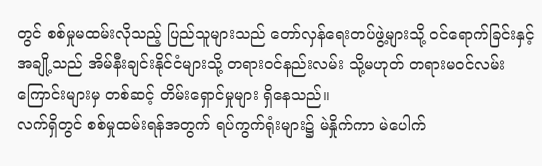တွင် စစ်မှုမထမ်းလိုသည့် ပြည်သူများသည် တော်လှန်ရေးတပ်ဖွဲ့များသို့ ဝင်ရောက်ခြင်းနှင့် အချို့သည် အိမ်နီးချင်းနိုင်ငံများသို့ တရားဝင်နည်းလမ်း သို့မဟုတ် တရားမဝင်လမ်းကြောင်းများမှ တစ်ဆင့် တိမ်းရှောင်မှုများ ရှိနေသည်။
လက်ရှိတွင် စစ်မှုထမ်းရန်အတွက် ရပ်ကွက်ရုံးများ၌ မဲနှိုက်ကာ မဲပေါက်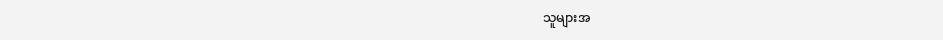သူများအ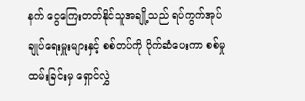နက် ငွေကြေးတတ်နိုင်သူအချို့သည် ရပ်ကွက်အုပ်ချုပ်ရေးမှူးများနှင့် စစ်တပ်ကို ပိုက်ဆံပေးကာ စစ်မှုထမ်းခြင်းမှ ရှောင်လွှဲ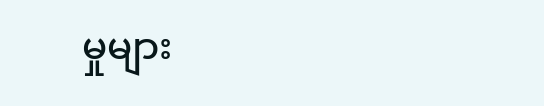မှုများ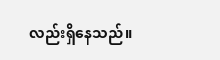လည်းရှိနေသည်။